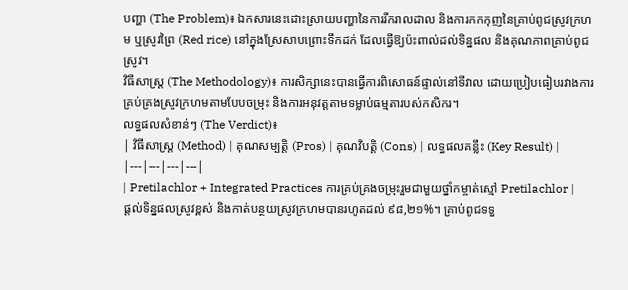បញ្ហា (The Problem)៖ ឯកសារនេះដោះស្រាយបញ្ហានៃការរីករាលដាល និងការកកកុញនៃគ្រាប់ពូជស្រូវក្រហម ឬស្រូវព្រៃ (Red rice) នៅក្នុងស្រែសាបព្រោះទឹកដក់ ដែលធ្វើឱ្យប៉ះពាល់ដល់ទិន្នផល និងគុណភាពគ្រាប់ពូជស្រូវ។
វិធីសាស្ត្រ (The Methodology)៖ ការសិក្សានេះបានធ្វើការពិសោធន៍ផ្ទាល់នៅទីវាល ដោយប្រៀបធៀបរវាងការគ្រប់គ្រងស្រូវក្រហមតាមបែបចម្រុះ និងការអនុវត្តតាមទម្លាប់ធម្មតារបស់កសិករ។
លទ្ធផលសំខាន់ៗ (The Verdict)៖
| វិធីសាស្ត្រ (Method) | គុណសម្បត្តិ (Pros) | គុណវិបត្តិ (Cons) | លទ្ធផលគន្លឹះ (Key Result) |
|---|---|---|---|
| Pretilachlor + Integrated Practices ការគ្រប់គ្រងចម្រុះរួមជាមួយថ្នាំកម្ចាត់ស្មៅ Pretilachlor |
ផ្តល់ទិន្នផលស្រូវខ្ពស់ និងកាត់បន្ថយស្រូវក្រហមបានរហូតដល់ ៩៨,២១%។ គ្រាប់ពូជទទួ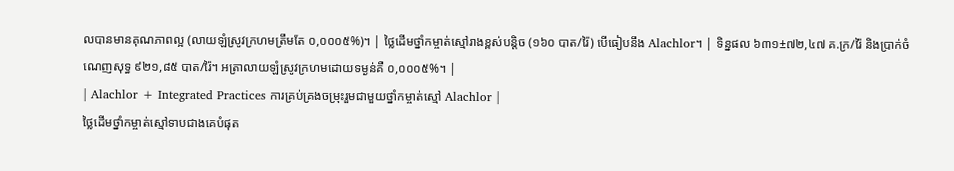លបានមានគុណភាពល្អ (លាយឡំស្រូវក្រហមត្រឹមតែ ០,០០០៥%)។ | ថ្លៃដើមថ្នាំកម្ចាត់ស្មៅរាងខ្ពស់បន្តិច (១៦០ បាត/រ៉ៃ) បើធៀបនឹង Alachlor។ | ទិន្នផល ៦៣១±៧២,៤៧ គ.ក្រ/រ៉ៃ និងប្រាក់ចំណេញសុទ្ធ ៩២១,៨៥ បាត/រ៉ៃ។ អត្រាលាយឡំស្រូវក្រហមដោយទម្ងន់គឺ ០,០០០៥%។ |
| Alachlor + Integrated Practices ការគ្រប់គ្រងចម្រុះរួមជាមួយថ្នាំកម្ចាត់ស្មៅ Alachlor |
ថ្លៃដើមថ្នាំកម្ចាត់ស្មៅទាបជាងគេបំផុត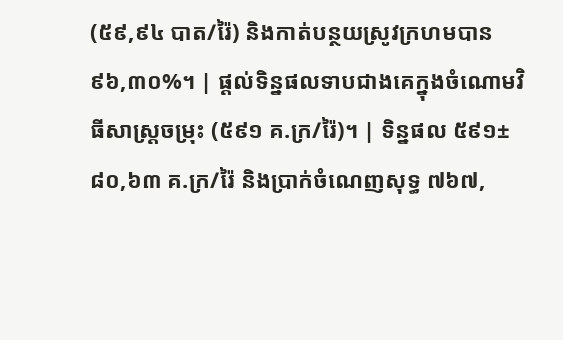(៥៩,៩៤ បាត/រ៉ៃ) និងកាត់បន្ថយស្រូវក្រហមបាន ៩៦,៣០%។ | ផ្តល់ទិន្នផលទាបជាងគេក្នុងចំណោមវិធីសាស្ត្រចម្រុះ (៥៩១ គ.ក្រ/រ៉ៃ)។ | ទិន្នផល ៥៩១±៨០,៦៣ គ.ក្រ/រ៉ៃ និងប្រាក់ចំណេញសុទ្ធ ៧៦៧,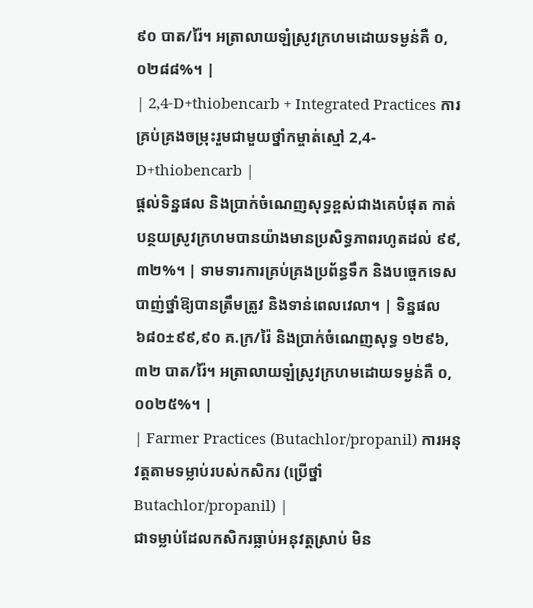៩០ បាត/រ៉ៃ។ អត្រាលាយឡំស្រូវក្រហមដោយទម្ងន់គឺ ០,០២៨៨%។ |
| 2,4-D+thiobencarb + Integrated Practices ការគ្រប់គ្រងចម្រុះរួមជាមួយថ្នាំកម្ចាត់ស្មៅ 2,4-D+thiobencarb |
ផ្តល់ទិន្នផល និងប្រាក់ចំណេញសុទ្ធខ្ពស់ជាងគេបំផុត កាត់បន្ថយស្រូវក្រហមបានយ៉ាងមានប្រសិទ្ធភាពរហូតដល់ ៩៩,៣២%។ | ទាមទារការគ្រប់គ្រងប្រព័ន្ធទឹក និងបច្ចេកទេសបាញ់ថ្នាំឱ្យបានត្រឹមត្រូវ និងទាន់ពេលវេលា។ | ទិន្នផល ៦៨០±៩៩,៩០ គ.ក្រ/រ៉ៃ និងប្រាក់ចំណេញសុទ្ធ ១២៩៦,៣២ បាត/រ៉ៃ។ អត្រាលាយឡំស្រូវក្រហមដោយទម្ងន់គឺ ០,០០២៥%។ |
| Farmer Practices (Butachlor/propanil) ការអនុវត្តតាមទម្លាប់របស់កសិករ (ប្រើថ្នាំ Butachlor/propanil) |
ជាទម្លាប់ដែលកសិករធ្លាប់អនុវត្តស្រាប់ មិន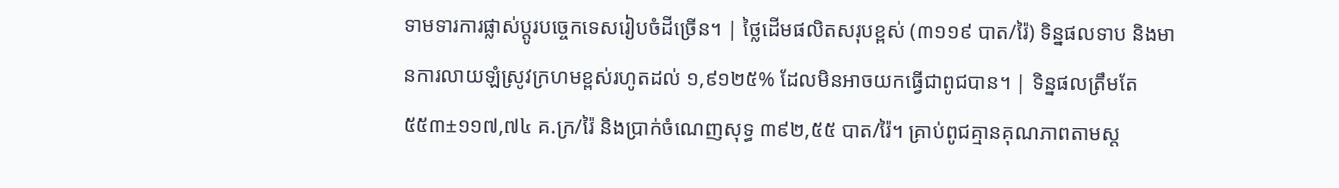ទាមទារការផ្លាស់ប្តូរបច្ចេកទេសរៀបចំដីច្រើន។ | ថ្លៃដើមផលិតសរុបខ្ពស់ (៣១១៩ បាត/រ៉ៃ) ទិន្នផលទាប និងមានការលាយឡំស្រូវក្រហមខ្ពស់រហូតដល់ ១,៩១២៥% ដែលមិនអាចយកធ្វើជាពូជបាន។ | ទិន្នផលត្រឹមតែ ៥៥៣±១១៧,៧៤ គ.ក្រ/រ៉ៃ និងប្រាក់ចំណេញសុទ្ធ ៣៩២,៥៥ បាត/រ៉ៃ។ គ្រាប់ពូជគ្មានគុណភាពតាមស្ត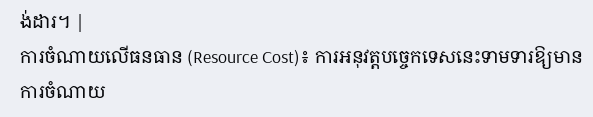ង់ដារ។ |
ការចំណាយលើធនធាន (Resource Cost)៖ ការអនុវត្តបច្ចេកទេសនេះទាមទារឱ្យមានការចំណាយ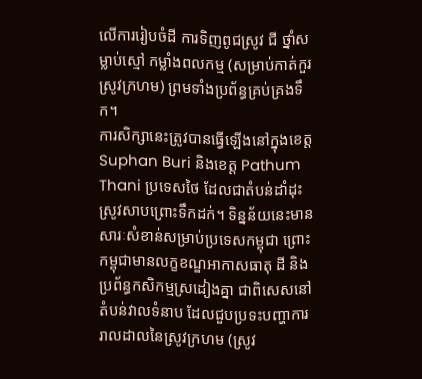លើការរៀបចំដី ការទិញពូជស្រូវ ជី ថ្នាំសម្លាប់ស្មៅ កម្លាំងពលកម្ម (សម្រាប់កាត់កួរស្រូវក្រហម) ព្រមទាំងប្រព័ន្ធគ្រប់គ្រងទឹក។
ការសិក្សានេះត្រូវបានធ្វើឡើងនៅក្នុងខេត្ត Suphan Buri និងខេត្ត Pathum Thani ប្រទេសថៃ ដែលជាតំបន់ដាំដុះស្រូវសាបព្រោះទឹកដក់។ ទិន្នន័យនេះមានសារៈសំខាន់សម្រាប់ប្រទេសកម្ពុជា ព្រោះកម្ពុជាមានលក្ខខណ្ឌអាកាសធាតុ ដី និងប្រព័ន្ធកសិកម្មស្រដៀងគ្នា ជាពិសេសនៅតំបន់វាលទំនាប ដែលជួបប្រទះបញ្ហាការរាលដាលនៃស្រូវក្រហម (ស្រូវ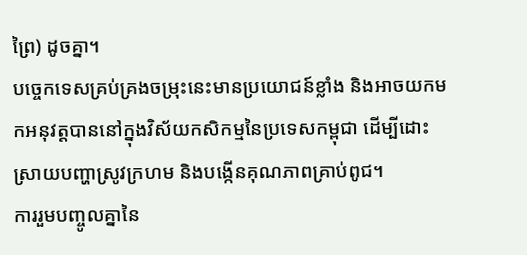ព្រៃ) ដូចគ្នា។
បច្ចេកទេសគ្រប់គ្រងចម្រុះនេះមានប្រយោជន៍ខ្លាំង និងអាចយកមកអនុវត្តបាននៅក្នុងវិស័យកសិកម្មនៃប្រទេសកម្ពុជា ដើម្បីដោះស្រាយបញ្ហាស្រូវក្រហម និងបង្កើនគុណភាពគ្រាប់ពូជ។
ការរួមបញ្ចូលគ្នានៃ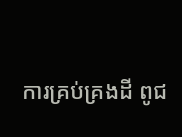ការគ្រប់គ្រងដី ពូជ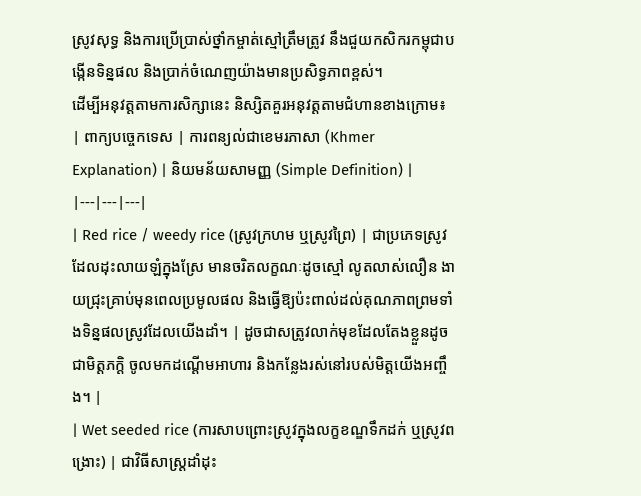ស្រូវសុទ្ធ និងការប្រើប្រាស់ថ្នាំកម្ចាត់ស្មៅត្រឹមត្រូវ នឹងជួយកសិករកម្ពុជាបង្កើនទិន្នផល និងប្រាក់ចំណេញយ៉ាងមានប្រសិទ្ធភាពខ្ពស់។
ដើម្បីអនុវត្តតាមការសិក្សានេះ និស្សិតគួរអនុវត្តតាមជំហានខាងក្រោម៖
| ពាក្យបច្ចេកទេស | ការពន្យល់ជាខេមរភាសា (Khmer Explanation) | និយមន័យសាមញ្ញ (Simple Definition) |
|---|---|---|
| Red rice / weedy rice (ស្រូវក្រហម ឬស្រូវព្រៃ) | ជាប្រភេទស្រូវដែលដុះលាយឡំក្នុងស្រែ មានចរិតលក្ខណៈដូចស្មៅ លូតលាស់លឿន ងាយជ្រុះគ្រាប់មុនពេលប្រមូលផល និងធ្វើឱ្យប៉ះពាល់ដល់គុណភាពព្រមទាំងទិន្នផលស្រូវដែលយើងដាំ។ | ដូចជាសត្រូវលាក់មុខដែលតែងខ្លួនដូចជាមិត្តភក្តិ ចូលមកដណ្តើមអាហារ និងកន្លែងរស់នៅរបស់មិត្តយើងអញ្ចឹង។ |
| Wet seeded rice (ការសាបព្រោះស្រូវក្នុងលក្ខខណ្ឌទឹកដក់ ឬស្រូវពង្រោះ) | ជាវិធីសាស្ត្រដាំដុះ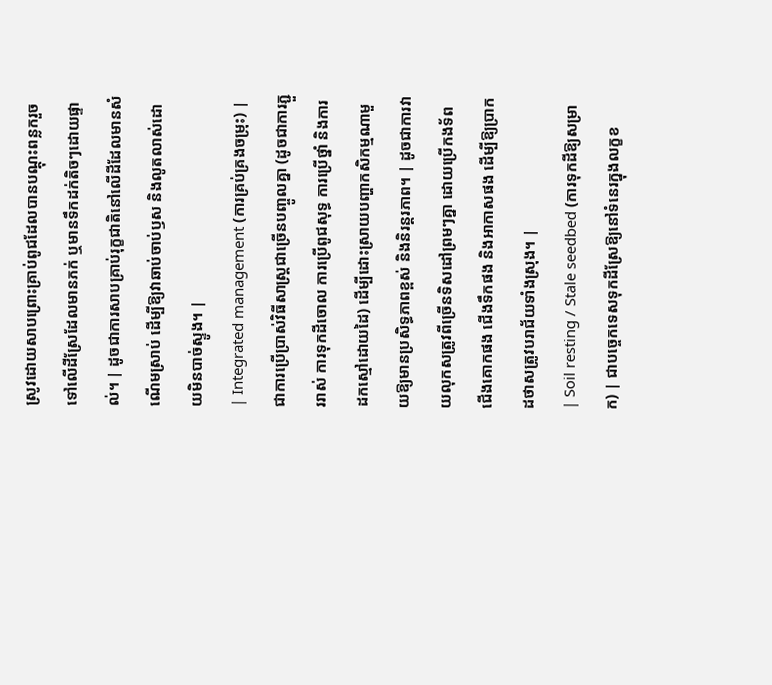ស្រូវដោយសាបព្រោះគ្រាប់ពូជដែលបានបណ្តុះពន្លករួច ទៅលើដីស្រែដែលមានភក់ ឬមានទឹកដក់តិចៗដោយផ្ទាល់។ | ដូចជាការសាបគ្រាប់រុក្ខជាតិនៅលើដីដែលមានសំណើមស្រាប់ ដើម្បីឱ្យវាឆាប់ចាប់ឫស និងលូតលាស់ដោយមិនបាច់ស្ទូង។ |
| Integrated management (ការគ្រប់គ្រងចម្រុះ) | ជាការប្រើប្រាស់វិធីសាស្ត្រជាច្រើនបញ្ចូលគ្នា (ដូចជាការភ្ជួររាស់ ការទុកដីចោល ការប្រើពូជសុទ្ធ ការប្រើថ្នាំ និងការដកស្មៅដោយដៃ) ដើម្បីដោះស្រាយបញ្ហាកសិកម្មណាមួយឱ្យមានប្រសិទ្ធភាពខ្ពស់ និងនិរន្តរភាព។ | ដូចជាការវាយលុកសត្រូវពីច្រើនទិសដៅព្រមៗគ្នា ដោយប្រើកងទ័ពជើងគោកផង ជើងទឹកផង និងអាកាសផង ដើម្បីឱ្យប្រាកដថាសត្រូវបរាជ័យទាំងស្រុង។ |
| Soil resting / Stale seedbed (ការទុកដីឱ្យសម្រាក) | ជាបច្ចេកទេសទុកដីស្រែឱ្យនៅទំនេរក្នុងលក្ខខ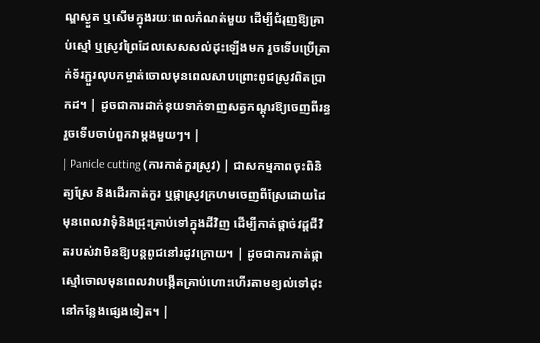ណ្ឌស្ងួត ឬសើមក្នុងរយៈពេលកំណត់មួយ ដើម្បីជំរុញឱ្យគ្រាប់ស្មៅ ឬស្រូវព្រៃដែលសេសសល់ដុះឡើងមក រួចទើបប្រើត្រាក់ទ័រភ្ជួរលុបកម្ចាត់ចោលមុនពេលសាបព្រោះពូជស្រូវពិតប្រាកដ។ | ដូចជាការដាក់នុយទាក់ទាញសត្វកណ្តុរឱ្យចេញពីរន្ធ រួចទើបចាប់ពួកវាម្ដងមួយៗ។ |
| Panicle cutting (ការកាត់កួរស្រូវ) | ជាសកម្មភាពចុះពិនិត្យស្រែ និងដើរកាត់កួរ ឬផ្កាស្រូវក្រហមចេញពីស្រែដោយដៃ មុនពេលវាទុំនិងជ្រុះគ្រាប់ទៅក្នុងដីវិញ ដើម្បីកាត់ផ្តាច់វដ្តជីវិតរបស់វាមិនឱ្យបន្តពូជនៅរដូវក្រោយ។ | ដូចជាការកាត់ផ្កាស្មៅចោលមុនពេលវាបង្កើតគ្រាប់ហោះហើរតាមខ្យល់ទៅដុះនៅកន្លែងផ្សេងទៀត។ |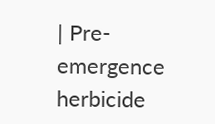| Pre-emergence herbicide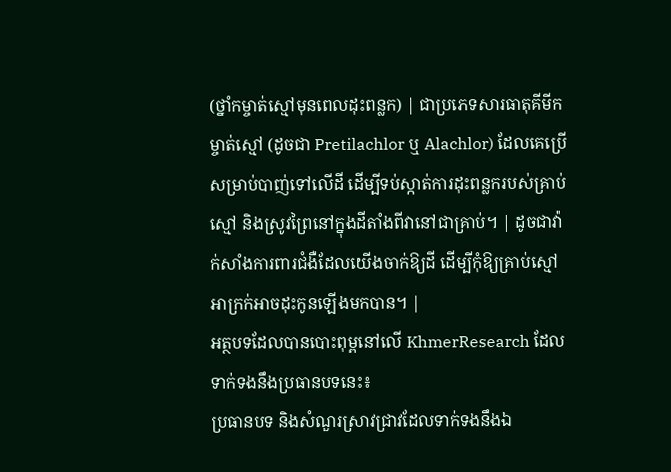(ថ្នាំកម្ចាត់ស្មៅមុនពេលដុះពន្លក) | ជាប្រភេទសារធាតុគីមីកម្ចាត់ស្មៅ (ដូចជា Pretilachlor ឬ Alachlor) ដែលគេប្រើសម្រាប់បាញ់ទៅលើដី ដើម្បីទប់ស្កាត់ការដុះពន្លករបស់គ្រាប់ស្មៅ និងស្រូវព្រៃនៅក្នុងដីតាំងពីវានៅជាគ្រាប់។ | ដូចជាវ៉ាក់សាំងការពារជំងឺដែលយើងចាក់ឱ្យដី ដើម្បីកុំឱ្យគ្រាប់ស្មៅអាក្រក់អាចដុះកូនឡើងមកបាន។ |
អត្ថបទដែលបានបោះពុម្ពនៅលើ KhmerResearch ដែលទាក់ទងនឹងប្រធានបទនេះ៖
ប្រធានបទ និងសំណួរស្រាវជ្រាវដែលទាក់ទងនឹងឯ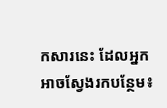កសារនេះ ដែលអ្នកអាចស្វែងរកបន្ថែម៖